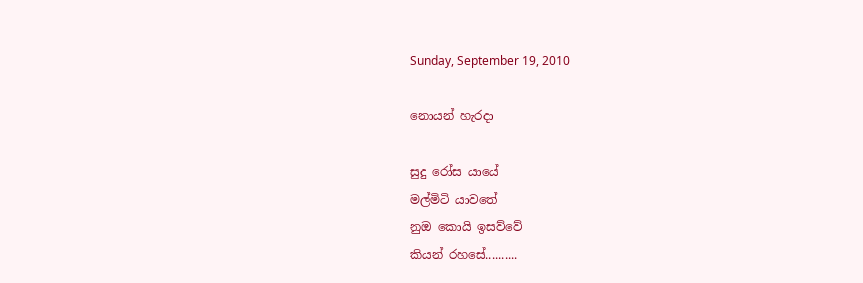Sunday, September 19, 2010

නොයන් හැරදා

සුදු රෝස යායේ
මල්මිටි යාවතේ
නුඔ කොයි ඉසව්වේ
කියන් රහසේ..........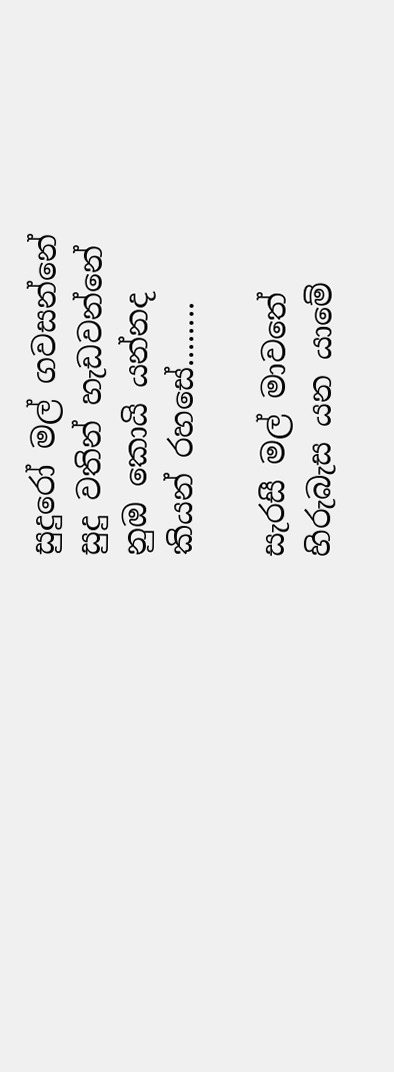සුදුරෝ මල් ගවසන්නේ
සුදු වතින් හැඩවන්නේ
නුඔ කොයි යන්නද
කියන් රහසේ........

සැරසී මල් මාවතේ
හිරුබැස යන යාමේ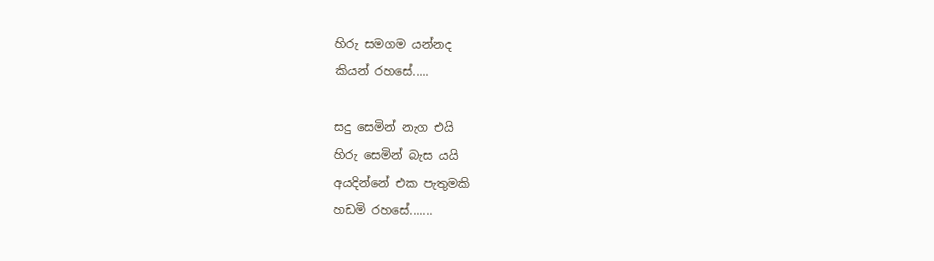හිරු සමගම යන්නද
කියන් රහසේ.....

සදු සෙමින් නැග එයි
හිරු සෙමින් බැස යයි
අයදින්නේ එක පැතුමකි
හඩමි රහසේ.......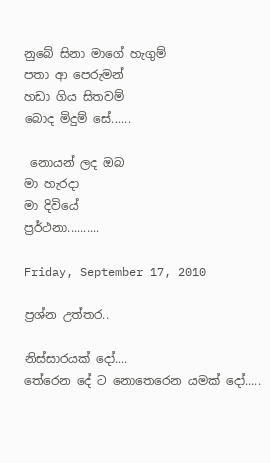නු‍‍‍‍‍බේ සිනා මාගේ හැගුම්
පතා ආ පෙරුමන්
හඩා ගිය සිතවම්
බොද මිදුම් සේ......

 නොයන් ලද ඔබ
මා හැරදා
මා දිවියේ
ප්‍රර්ථනා..........

Friday, September 17, 2010

ප්‍රශ්න උත්තර..

නිස්සාරයක් දෝ....
තේරෙන දේ ට නොතෙරෙන යමක් දෝ.....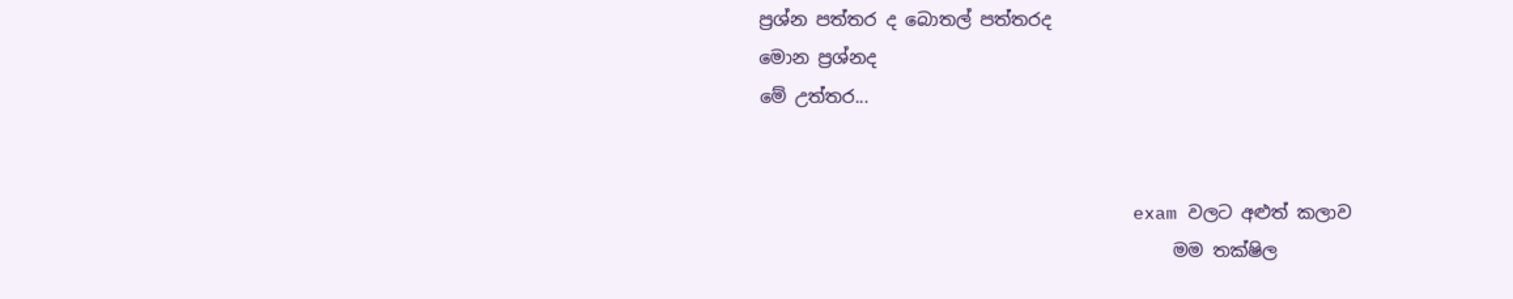ප්‍රශ්න පත්තර ද බොතල් පත්තරද
මොන ප්‍රශ්නද
මේ උත්තර...


                                  exam වලට අළුත් කලාව
                                              මම තක්ෂිල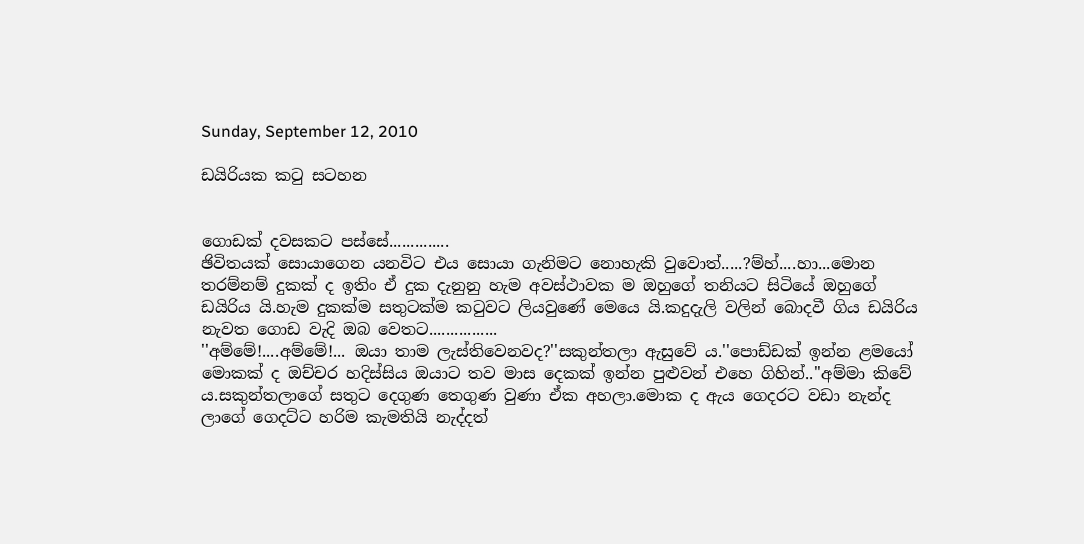Sunday, September 12, 2010

ඩයිරියක කටු සටහන


ගොඩක් දවසකට පස්සේ..............
ඡිවිතයක් සොයාගෙන යනවිට එය සොයා ගැනිමට නොහැකි වුවොත්.....?ම්හ්....හා...මොන තරම්නම් දුකක් ද ඉතිං ඒ දුක දැනුනු හැම අවස්ථාවක ම ඔහුගේ තනියට සිටියේ ඔහුගේ ඩයිරිය යි.හැම දුකක්ම සතුටක්ම කටුවට ලියවුණේ මෙයෙ යි.කදුදැලි වලින් බොදවී ගිය ඩයිරිය නැවත ගොඩ වැදි ඔබ වෙතට................
''අම්මේ!....අම්මේ!... ඔයා තාම ලැස්තිවෙනවද?''සකුන්තලා ඇසුවේ ය.''පොඩ්ඩක් ඉන්න ළමයෝ මොකක් ද ඔච්චර හදිස්සිය ඔයාට තව මාස දෙකක් ඉන්න පුළුවන් එහෙ ගිහින්..''අම්මා කිවේ ය.සකුන්තලාගේ සතුට දෙගුණ තෙගුණ වුණා ඒක අහලා.මොක ද ඇය ගෙදරට වඩා නැන්ද ලාගේ ගෙදට්ට හරිම කැමතියි නැද්දත්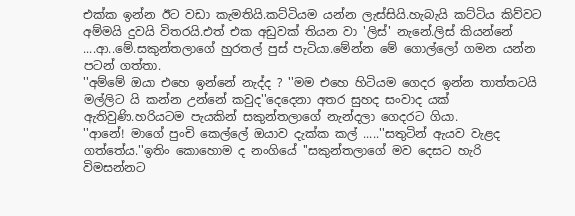එක්ක ඉන්න ඊට වඩා කැමතියි.කට්ටියම යන්න ලැස්සියි.හැබැයි කට්ටිය කිව්වට අම්මයි දුවයි විතරයි.එත් එක අඩුවක් තියන වා 'ලිස්' නැනේ.ලිස් කියන්නේ ....ආ..මේ.සකුන්තලාගේ හුරතල් පුස් පැටියා.මේන්න මේ ගොල්ලෝ ගමන යන්න පටන් ගත්තා.
''අම්මේ ඔයා එහෙ ඉන්නේ නැද්ද ? ''මම එහෙ හිටියම ගෙදර ඉන්න තාත්තටයි මල්ලිට යි කන්න උන්නේ කවුද''දෙදෙනා අතර සුහද සංවාද යක් ඇතිවුණි.හරියටම පැයකින් සකුන්තලාගේ නැන්දලා ගෙදරට ගියා.
''ආනේ! මාගේ පුංචි කෙල්ලේ ඔයාව දැක්ක කල් .....''සතුටින් ඇයව වැළද ගත්තේය.''ඉතිං කොහොම ද නංගියේ ''සකුන්තලාගේ මව දෙසට හැරි විමසන්නට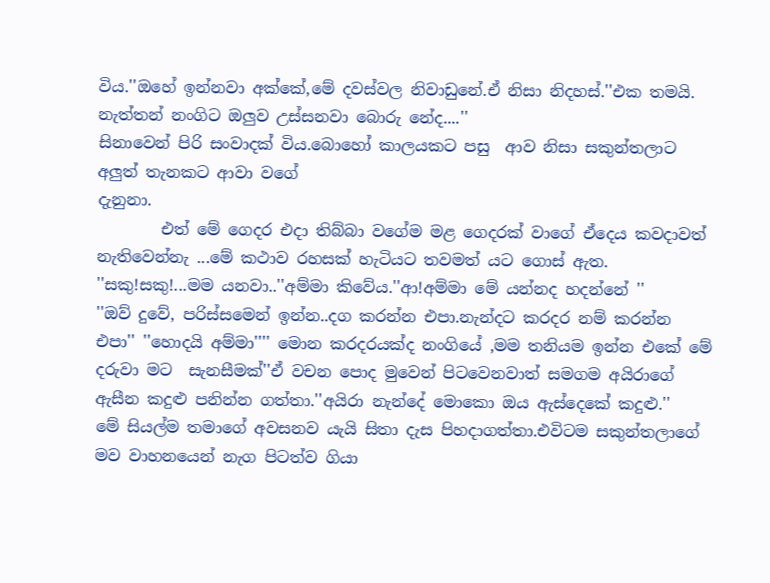විය.''ඔහේ ඉන්නවා අක්කේ,මේ දවස්වල නිවාඩුනේ.ඒ නිසා නිදහස්.''එක තමයි. නැත්තන් නංගිට ඔලුව උස්සනවා බොරු නේද....''
සිනාවෙන් පිරි සංවාදක් විය.බොහෝ කාලයකට පසු  ආව නිසා සකුන්තලාට අලුත් තැනකට ආවා වගේ
දැනුනා.
        එත් මේ ගෙදර එදා තිබ්බා වගේම මළ ගෙදරක් වාගේ ඒදෙය කවදාවත් නැතිවෙන්නැ ...මේ කථාව රහසක් හැටියට තවමත් යට ගොස් ඇත.
''සකු!සකු!...මම යනවා..''අම්මා කිවේය.''ආ!අම්මා මේ යන්නද හදන්නේ ''
''ඔව් දුවේ, පරිස්සමෙන් ඉන්න..දග කරන්න එපා.නැන්දට කරදර නම් කරන්න එපා'' ''හොදයි අම්මා'''' මොන කරදරයක්ද නංගියේ ,මම තනියම ඉන්න එකේ මේ දරුවා මට  සැනසීමක්''ඒ වචන පොද මුවෙන් පිටවෙනවාත් සමගම අයිරාගේ ඇසීන කදුළු පනින්න ගත්තා.''අයිරා නැන්දේ මොකො ඔය ඇස්දෙකේ කදුළු.''
මේ සියල්ම තමාගේ අවසනව යැයි සිතා දැස පිහදාගත්තා.එවිටම සකුන්තලාගේ මව වාහනයෙන් නැග පිටත්ව ගියා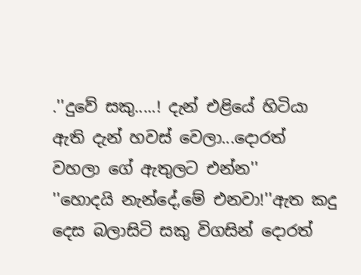.''දුවේ සකු.....! දැන් එළියේ හිටියා ඇති දැන් හවස් වෙලා...දොරත් වහලා ගේ ඇතුලට එන්න''
''හොදයි නැන්දේ,මේ එනවා!''ඇත කදු දෙස බලාසිටි සකු විගසින් දොරත්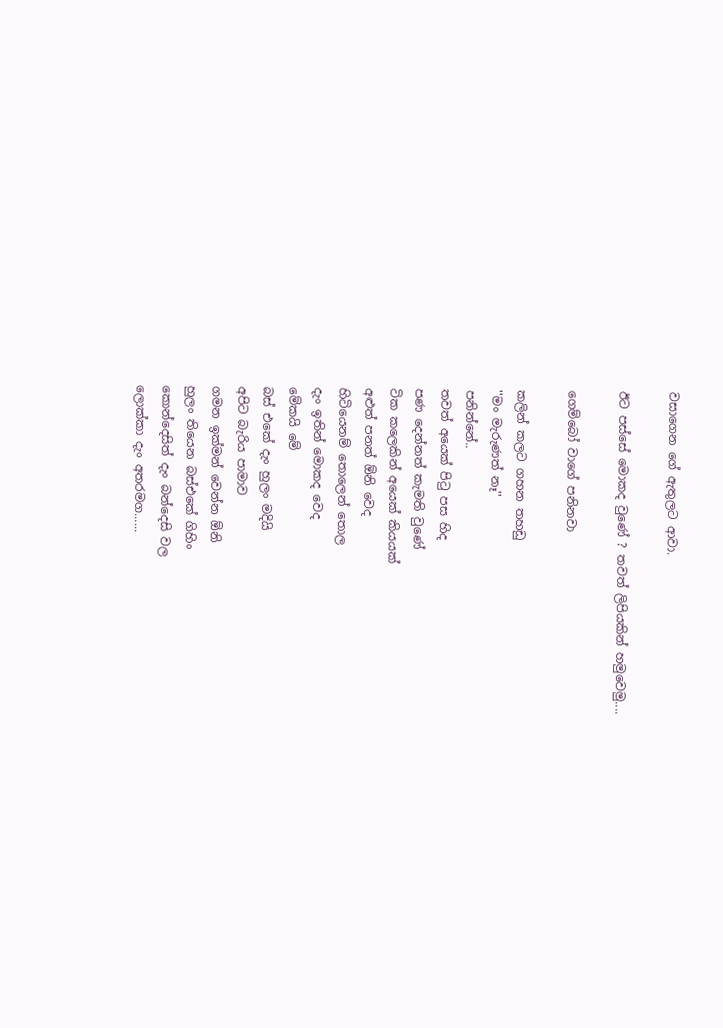වසාගෙන ගේ ඇතුලට ආවා.

ඊට පස්සේ මොකද වුණේ ? තවත් ලිපියකින් හමුවෙමු....

ගෙම්බෝ වාගේ පනිනවා

කලින් කලට ගහන තහඩු
''මං මැරුණත් නෑ''
පනින්නේ..
තවත් අයෙක් පිටු පස හිද
පණ දෙන්නත් කැමති වුණේ
ටික කලෙකින් අයෙක් කියයක්
අළුත් පනත් ඕනි වෙද
හිටියෙනම් තොලෙන් තොල
දැං ඉතින් මොකද වෙද
මේකයි මේ
බස් එකේ දැං හුලං මදියි
අපිට බැරිය පාමාව
ගමන ඉක්මන් වෙන්න ඕනි
හුලං තියෙන බස්එකේ ගිහිං
කොන්දෙසිත් දැං බන්දෙසි වල
ලොක්කා දැං අතරමග......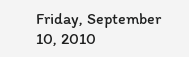Friday, September 10, 2010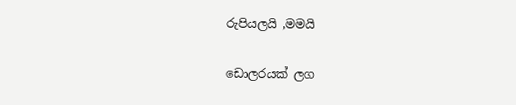රුපියලයි ,මමයි

ඩොලරයක් ලග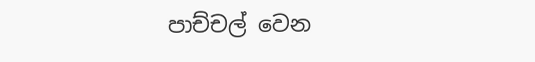පාච්චල් වෙන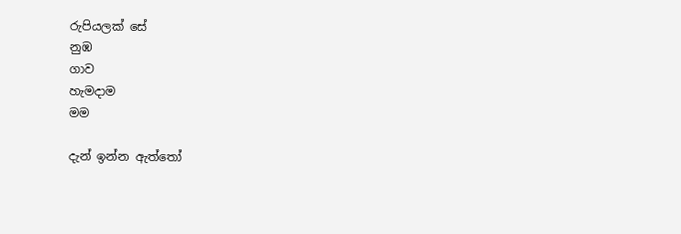රුපියලක් සේ
නුඹ
ගාව
හැමදාම
මම

දැන් ඉන්න ඇත්තෝ